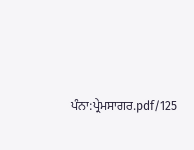ਪੰਨਾ:ਪ੍ਰੇਮਸਾਗਰ.pdf/125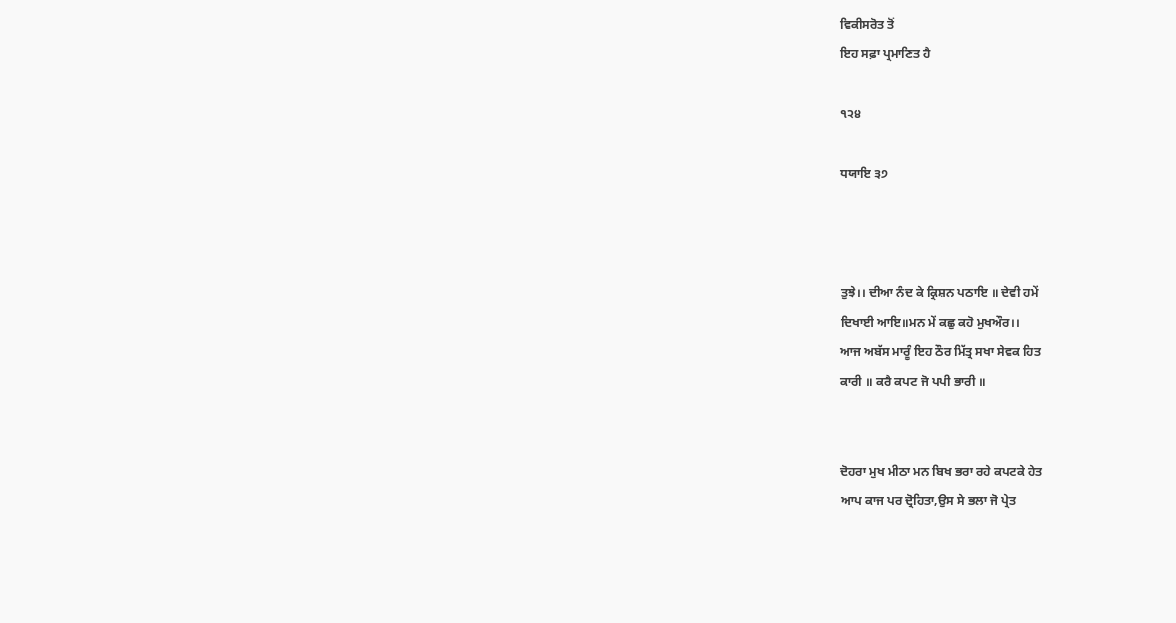ਵਿਕੀਸਰੋਤ ਤੋਂ
ਇਹ ਸਫ਼ਾ ਪ੍ਰਮਾਣਿਤ ਹੈ

੧੨੪

ਧਯਾਇ ੩੭



ਤੁਝੇ।। ਦੀਆ ਨੰਦ ਕੇ ਕ੍ਰਿਸ਼ਨ ਪਠਾਇ ॥ ਦੇਵੀ ਹਮੇਂ
ਦਿਖਾਈ ਆਇ॥ਮਨ ਮੇਂ ਕਛੁ ਕਹੋ ਮੁਖਔਰ।।
ਆਜ ਅਬੱਸ ਮਾਰੂੰ ਇਹ ਠੌਰ ਮਿੱਤ੍ਰ ਸਖਾ ਸੇਵਕ ਹਿਤ
ਕਾਰੀ ॥ ਕਰੈ ਕਪਟ ਜੋ ਪਪੀ ਭਾਰੀ ॥


ਦੋਹਰਾ ਮੁਖ ਮੀਠਾ ਮਨ ਬਿਖ ਭਰਾ ਰਹੇ ਕਪਟਕੇ ਹੇਤ
ਆਪ ਕਾਜ ਪਰ ਦ੍ਰੋਹਿਤਾ,ਉਸ ਸੇ ਭਲਾ ਜੋ ਪ੍ਰੇਤ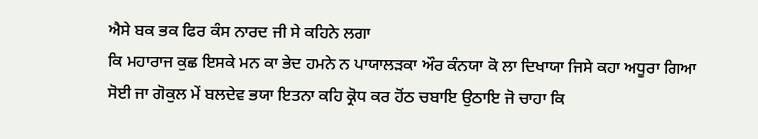ਐਸੇ ਬਕ ਭਕ ਫਿਰ ਕੰਸ ਨਾਰਦ ਜੀ ਸੇ ਕਹਿਨੇ ਲਗਾ
ਕਿ ਮਹਾਰਾਜ ਕੁਛ ਇਸਕੇ ਮਨ ਕਾ ਭੇਦ ਹਮਨੇ ਨ ਪਾਯਾਲੜਕਾ ਔਰ ਕੰਨਯਾ ਕੋ ਲਾ ਦਿਖਾਯਾ ਜਿਸੇ ਕਹਾ ਅਧੂਰਾ ਗਿਆ ਸੋਈ ਜਾ ਗੋਕੁਲ ਮੇਂ ਬਲਦੇਵ ਭਯਾ ਇਤਨਾ ਕਹਿ ਕ੍ਰੋਧ ਕਰ ਹੋਂਠ ਚਬਾਇ ਉਠਾਇ ਜੋ ਚਾਹਾ ਕਿ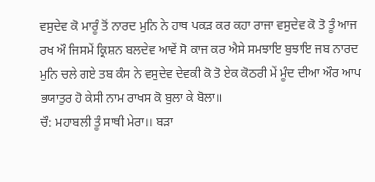ਵਸੁਦੇਵ ਕੋ ਮਾਰੂੰ ਤੋਂ ਨਾਰਦ ਮੁਨਿ ਨੇ ਹਾਥ ਪਕੜ ਕਰ ਕਹਾ ਰਾਜਾ ਵਸੁਦੇਵ ਕੋ ਤੋ ਤੂੰ ਆਜ ਰਖ ਔ ਜਿਸਮੇਂ ਕ੍ਰਿਸ਼ਨ ਬਲਦੇਵ ਆਵੇਂ ਸੋ ਕਾਜ ਕਰ ਐਸੇ ਸਮਝਾਇ ਬੁਝਾਇ ਜਬ ਨਾਰਦ ਮੁਨਿ ਚਲੇ ਗਏ ਤਬ ਕੰਸ ਨੇ ਵਸੁਦੇਵ ਦੇਵਕੀ ਕੋ ਤੋ ਏਕ ਕੋਠਰੀ ਮੇਂ ਮੂੰਦ ਦੀਆ ਔਰ ਆਪ ਭਯਾਤੁਰ ਹੋ ਕੇਸੀ ਨਾਮ ਰਾਖਸ ਕੋ ਬੁਲਾ ਕੇ ਬੋਲਾ॥
ਚੌ: ਮਹਾਬਲੀ ਤੂੰ ਸਾਥੀ ਮੇਰਾ।। ਬੜਾ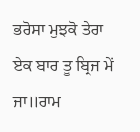ਭਰੋਸਾ ਮੁਝਕੋ ਤੇਰਾ
ਏਕ ਬਾਰ ਤੂ ਬ੍ਰਿਜ ਮੇਂ ਜਾ॥ਰਾਮ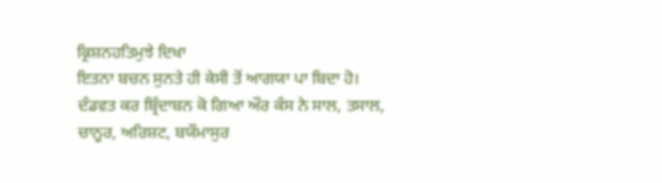ਕ੍ਰਿਸ਼ਨਹਤਿਮੁਝੇ ਦਿਖਾ
ਇਤਨਾ ਬਚਨ ਸੁਨਤੇ ਹੀ ਕੇਸੀ ਤੋਂ ਆਗਯਾ ਪਾ ਬਿਦਾ ਹੋ।
ਦੰਡਵਤ ਕਰ ਬ੍ਰਿੰਦਾਬਨ ਕੋ ਗਿਆ ਔਰ ਕੰਸ ਨੇ ਸਾਲ, ਤਸਾਲ, ਚਾਨੂਰ, ਅਰਿਸ਼ਟ, ਬਯੌਮਾਸੁਰ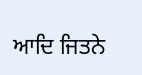ਆਦਿ ਜਿਤਨੇ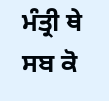ਮੰਤ੍ਰੀ ਥੇ ਸਬ ਕੋ